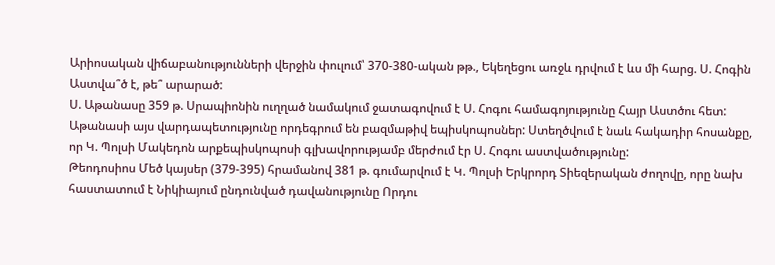Արիոսական վիճաբանությունների վերջին փուլում՝ 370-380-ական թթ., Եկեղեցու առջև դրվում է ևս մի հարց. Ս. Հոգին Աստվա՞ծ է, թե՞ արարած:
Ս. Աթանասը 359 թ. Սրապիոնին ուղղած նամակում ջատագովում է Ս. Հոգու համագոյությունը Հայր Աստծու հետ: Աթանասի այս վարդապետությունը որդեգրում են բազմաթիվ եպիսկոպոսներ: Ստեղծվում է նաև հակադիր հոսանքը, որ Կ. Պոլսի Մակեդոն արքեպիսկոպոսի գլխավորությամբ մերժում էր Ս. Հոգու աստվածությունը:
Թեոդոսիոս Մեծ կայսեր (379-395) հրամանով 381 թ. գումարվում է Կ. Պոլսի Երկրորդ Տիեզերական ժողովը, որը նախ հաստատում է Նիկիայում ընդունված դավանությունը Որդու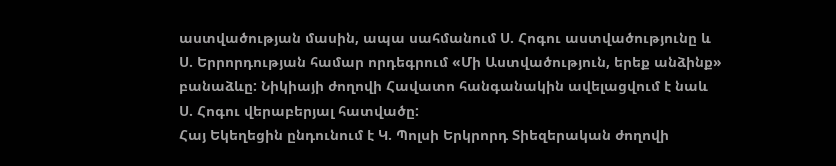աստվածության մասին, ապա սահմանում Ս. Հոգու աստվածությունը և Ս. Երրորդության համար որդեգրում «Մի Աստվածություն, երեք անձինք» բանաձևը: Նիկիայի ժողովի Հավատո հանգանակին ավելացվում է նաև Ս. Հոգու վերաբերյալ հատվածը:
Հայ Եկեղեցին ընդունում է Կ. Պոլսի Երկրորդ Տիեզերական ժողովի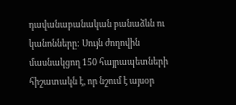դավանաբանական բանաձևն ու կանոնները: Սույն ժողովին մասնակցող 150 հայրապետների հիշատակն է, որ նշում է այսօր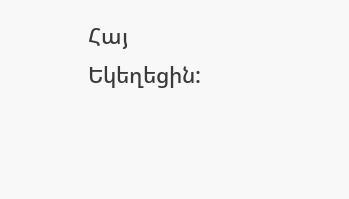Հայ Եկեղեցին: